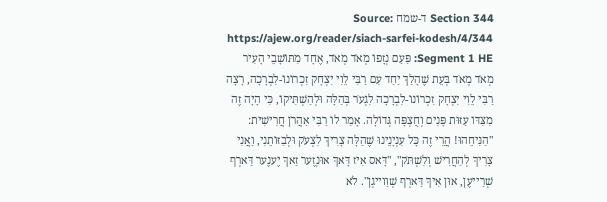Section 344 ד-שמח Source: https://ajew.org/reader/siach-sarfei-kodesh/4/344 Segment 1 HE: פַּעַם נְזָפוֹ מְאֹד מְאֹד, אֶחָד מִתּוֹשָׁבֵי הָעִיר מְאֹד מְאֹד בְּעֵת שֶׁהָלַךְ יַחַד עִם רַבִּי לֵוִי יִצְחָק זִכְרוֹנוֹ-לִבְרָכָה, רָצָה רַבִּי לֵוִי יִצְחָק זִכְרוֹנוֹ-לִבְרָכָה לִגְעֹר בְּהַלָּה וּלְהַשְׁתִּיקוֹ, כִּי הָיָה זֶה מִצִּדּוֹ עַזּוּת פָּנִים וְחֻצְפָּה גְּדוֹלָה. אָמַר לוֹ רַבִּי אַהֲרֹן חֲרִישִׁית: "הַנִּיחֵהוּ! הֲרֵי זֶה כָּל עִנְיָנֵינוּ שֶׁהַלָּה צָרִיךְ לִצְעֹק וּלְבַזּוֹתֵנִי, וַאֲנִי צָרִיךְ לְהַחֲרִישׁ וְלִשְׁתֹּק", "דָּאס אִיז דָּאךְ אוּנְזֶער זַאךְ יֶענֶער דַּארְף שְׁרַייעֶן, אוּן אִיךְ דַּארְף שְׁוַוייגְן". לֹא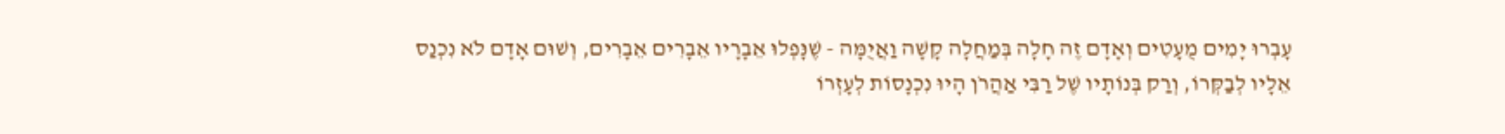עָבְרוּ יָמִים מֻעָטִים וְאָדָם זֶה חָלָה בְּמַחֲלָה קָשָׁה וַאֲיֻמָּה - שֶׁנָּפְלוּ אֵבָרָיו אֵבָרִים אֵבָרִים, וְשׁוּם אָדָם לֹא נִכְנַס אֵלָיו לְבַקְּרוֹ, וְרַק בְּנוֹתָיו שֶׁל רַבִּי אַהֲרֹן הָיוּ נִכְנָסוֹת לְעָזְרוֹ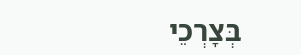בְּצָרְכֵי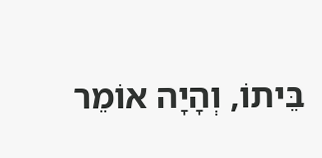בֵּיתוֹ, וְהָיָה אוֹמֵר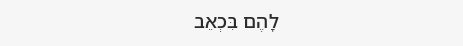לָהֶם בִּכְאֵב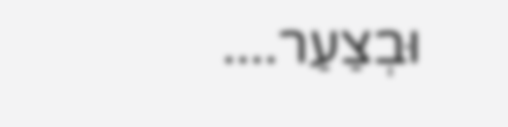וּבְצַעַר....